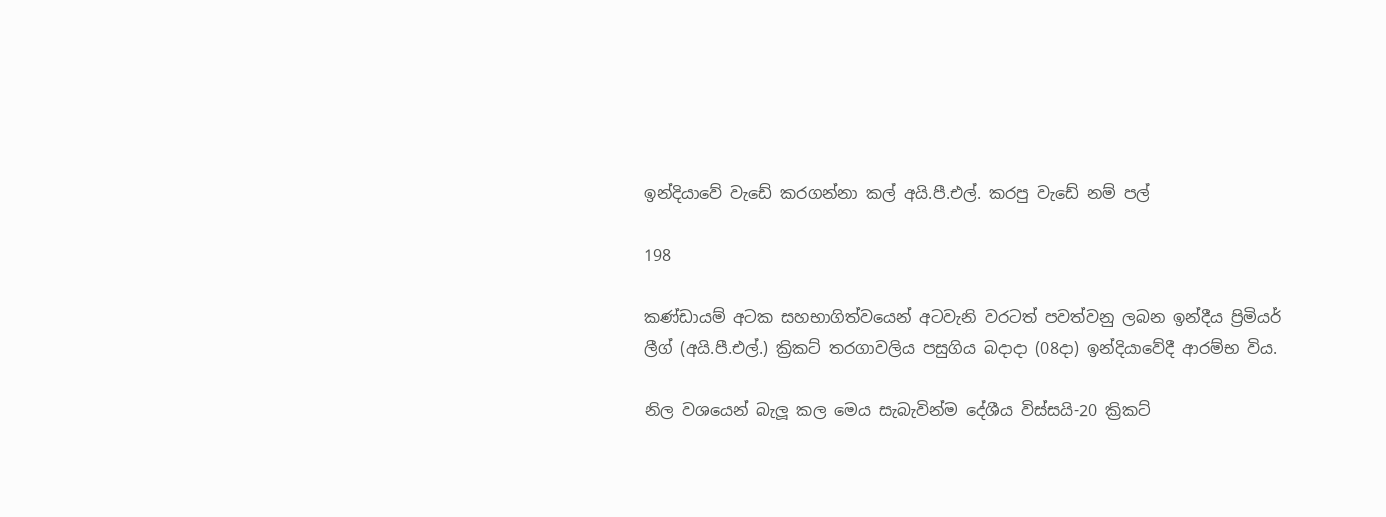ඉන්දියාවේ වැඩේ කරගන්නා කල් අයි.පී.එල්. කරපු වැඩේ නම් පල්

198

කණ්ඩායම් අටක සහභාගිත්වයෙන් අටවැනි වරටත් පවත්වනු ලබන ඉන්දීය ප්‍රිමියර් ලීග් (අයි.පී.එල්.) ක්‍රිකට් තරගාවලිය පසුගිය බදාදා (08දා) ඉන්දියාවේදී ආරම්භ විය.

නිල වශයෙන් බැලූ කල මෙය සැබැවින්ම දේශීය විස්සයි-20 ක්‍රිකට්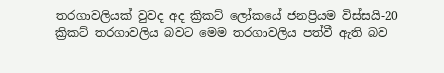තරගාවලියක් වුවද අද ක්‍රිකට් ලෝකයේ ජනප්‍රියම විස්සයි-20 ක්‍රිකට් තරගාවලිය බවට මෙම තරගාවලිය පත්වී ඇති බව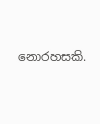නොරහසකි.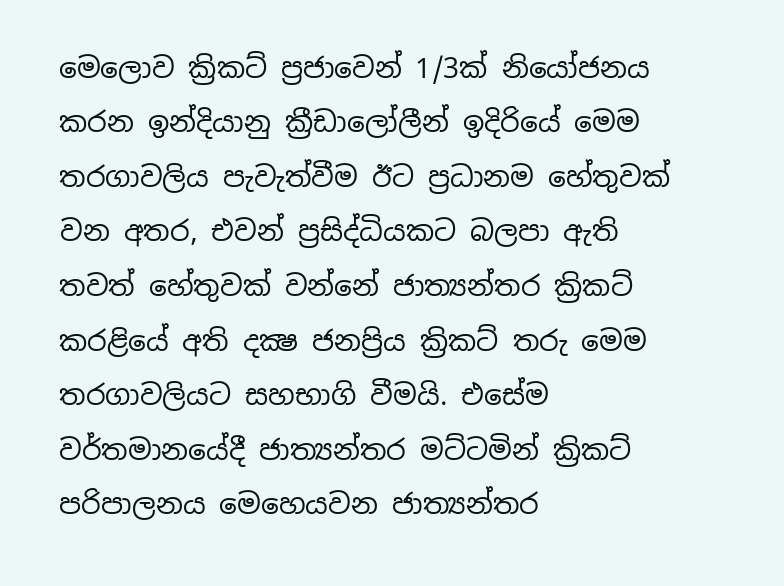මෙලොව ක්‍රිකට් ප්‍රජාවෙන් 1/3ක් නියෝජනය කරන ඉන්දියානු ක්‍රීඩාලෝලීන් ඉදිරියේ මෙම තරගාවලිය පැවැත්වීම ඊට ප්‍රධානම හේතුවක් වන අතර, එවන් ප්‍රසිද්ධියකට බලපා ඇති තවත් හේතුවක් වන්නේ ජාත්‍යන්තර ක්‍රිකට් කරළියේ අති දක්‍ෂ ජනප්‍රිය ක්‍රිකට් තරු මෙම තරගාවලියට සහභාගි වීමයි. එසේම වර්තමානයේදී ජාත්‍යන්තර මට්ටමින් ක්‍රිකට් පරිපාලනය මෙහෙයවන ජාත්‍යන්තර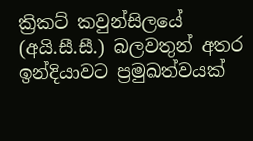ක්‍රිකට් කවුන්සිලයේ (අයි.සී.සී.) බලවතුන් අතර ඉන්දියාවට ප්‍රමුඛත්වයක්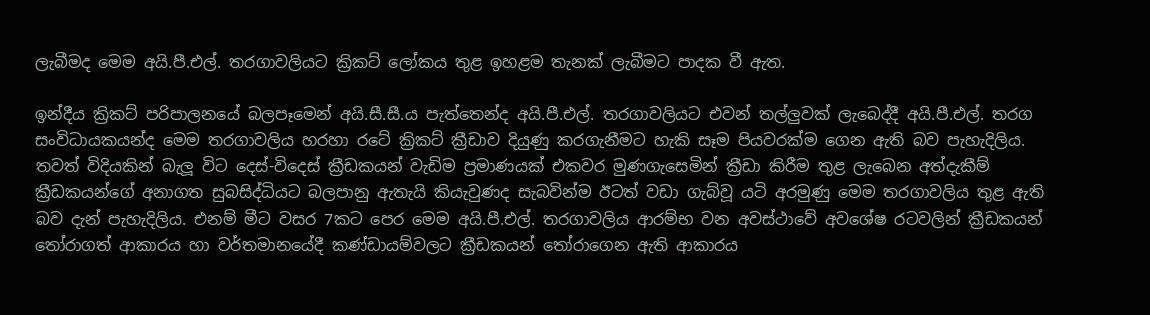ලැබීමද මෙම අයි.පී.එල්. තරගාවලියට ක්‍රිකට් ලෝකය තුළ ඉහළම තැනක් ලැබීමට පාදක වී ඇත.

ඉන්දීය ක්‍රිකට් පරිපාලනයේ බලපෑමෙන් අයි.සී.සී.ය පැත්තෙන්ද අයි.පී.එල්. තරගාවලියට එවන් තල්ලුවක් ලැබෙද්දී අයි.පී.එල්. තරග සංවිධායකයන්ද මෙම තරගාවලිය හරහා රටේ ක්‍රිකට් ක්‍රීඩාව දියුණු කරගැනීමට හැකි සෑම පියවරක්ම ගෙන ඇති බව පැහැදිලිය. තවත් විදියකින් බැලූ විට දෙස්-විදෙස් ක්‍රීඩකයන් වැඩිම ප්‍රමාණයක් එකවර මුණගැසෙමින් ක්‍රීඩා කිරීම තුළ ලැබෙන අත්දැකීම් ක්‍රීඩකයන්ගේ අනාගත සුබසිද්ධියට බලපානු ඇතැයි කියැවුණද සැබවින්ම ඊටත් වඩා ගැබ්වූ යටි අරමුණු මෙම තරගාවලිය තුළ ඇති බව දැන් පැහැදිලිය. එනම් මීට වසර 7කට පෙර මෙම අයි.පී.එල්. තරගාවලිය ආරම්භ වන අවස්ථාවේ අවශේෂ රටවලින් ක්‍රීඩකයන් තෝරාගත් ආකාරය හා වර්තමානයේදී කණ්ඩායම්වලට ක්‍රීඩකයන් තෝරාගෙන ඇති ආකාරය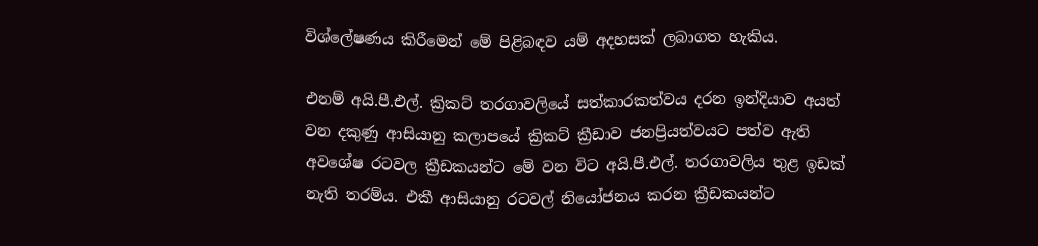විශ්ලේෂණය කිරීමෙන් මේ පිළිබඳව යම් අදහසක් ලබාගත හැකිය.

එනම් අයි.පී.එල්. ක්‍රිකට් තරගාවලියේ සත්කාරකත්වය දරන ඉන්දියාව අයත් වන දකුණු ආසියානු කලාපයේ ක්‍රිකට් ක්‍රීඩාව ජනප්‍රියත්වයට පත්ව ඇති අවශේෂ රටවල ක්‍රීඩකයන්ට මේ වන විට අයි.පී.එල්. තරගාවලිය තුළ ඉඩක් නැති තරම්ය. එකී ආසියානු රටවල් නියෝජනය කරන ක්‍රීඩකයන්ට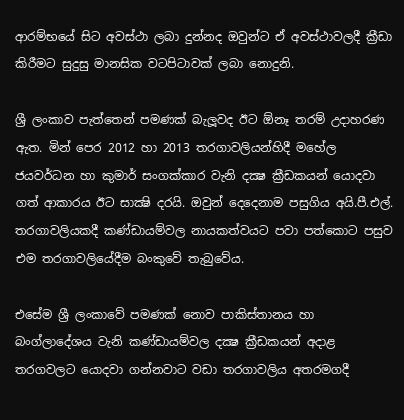ආරම්භයේ සිට අවස්ථා ලබා දුන්නද ඔවුන්ට ඒ අවස්ථාවලදී ක්‍රීඩා කිරීමට සුදුසු මානසික වටපිටාවක් ලබා නොදුනි.

ශ්‍රී ලංකාව පැත්තෙන් පමණක් බැලූවද ඊට ඕනෑ තරම් උදාහරණ ඇත. මින් පෙර 2012 හා 2013 තරගාවලියන්හිදී මහේල ජයවර්ධන හා කුමාර් සංගක්කාර වැනි දක්‍ෂ ක්‍රීඩකයන් යොදවා ගත් ආකාරය ඊට සාක්‍ෂි දරයි. ඔවුන් දෙදෙනාම පසුගිය අයි.පී.එල්. තරගාවලියකදී කණ්ඩායම්වල නායකත්වයට පවා පත්කොට පසුව එම තරගාවලියේදීම බංකුවේ තැබුවේය.

එසේම ශ්‍රී ලංකාවේ පමණක් නොව පාකිස්තානය හා බංග්ලාදේශය වැනි කණ්ඩායම්වල දක්‍ෂ ක්‍රීඩකයන් අදාළ තරගවලට යොදවා ගන්නවාට වඩා තරගාවලිය අතරමගදී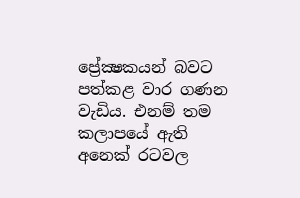ප්‍රේක්‍ෂකයන් බවට පත්කළ වාර ගණන වැඩිය. එනම් තම කලාපයේ ඇති අනෙක් රටවල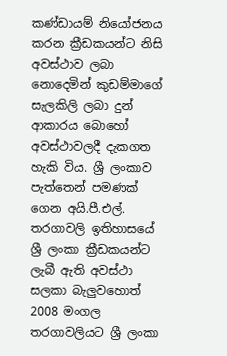කණ්ඩායම් නියෝජනය කරන ක්‍රීඩකයන්ට නිසි අවස්ථාව ලබා නොදෙමින් කුඩම්මාගේ සැලකිලි ලබා දුන් ආකාරය බොහෝ අවස්ථාවලදී දැකගත හැකි විය. ශ්‍රී ලංකාව පැත්තෙන් පමණක් ගෙන අයි.පී.එල්. තරගාවලි ඉතිහාසයේ ශ්‍රී ලංකා ක්‍රීඩකයන්ට ලැබී ඇති අවස්ථා සලකා බැලුවහොත් 2008 මංගල තරගාවලියට ශ්‍රී ලංකා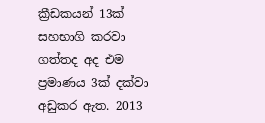ක්‍රීඩකයන් 13ක් සහභාගි කරවා ගත්තද අද එම ප්‍රමාණය 3ක් දක්වා අඩුකර ඇත. 2013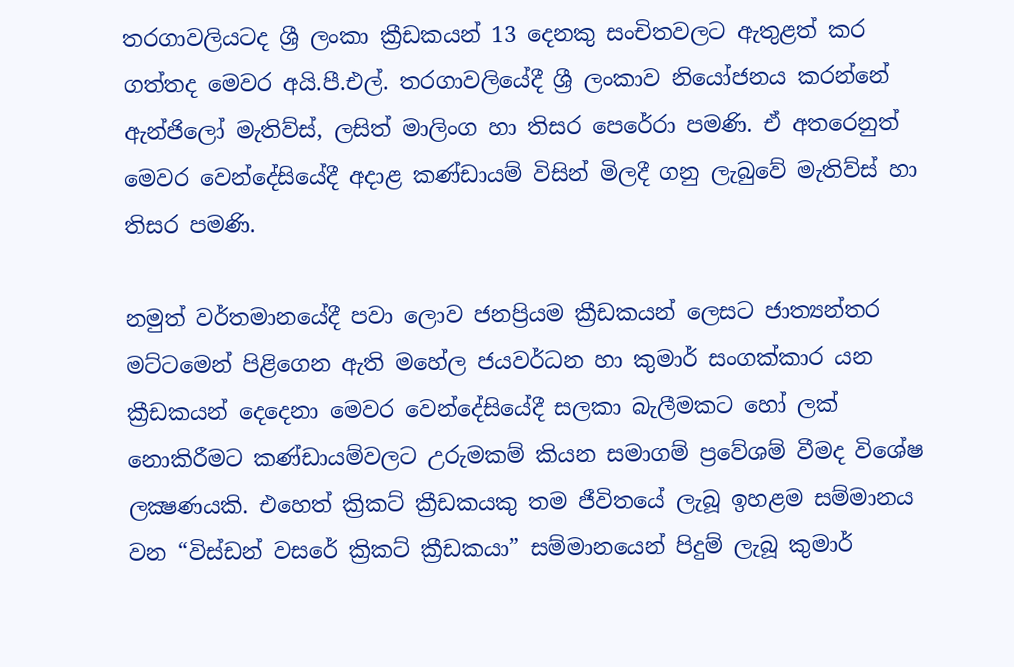තරගාවලියටද ශ්‍රී ලංකා ක්‍රීඩකයන් 13 දෙනකු සංචිතවලට ඇතුළත් කර ගත්තද මෙවර අයි.පී.එල්. තරගාවලියේදී ශ්‍රී ලංකාව නියෝජනය කරන්නේ ඇන්ජිලෝ මැතිව්ස්, ලසිත් මාලිංග හා තිසර පෙරේරා පමණි. ඒ අතරෙනුත් මෙවර වෙන්දේසියේදී අදාළ කණ්ඩායම් විසින් මිලදී ගනු ලැබුවේ මැතිව්ස් හා තිසර පමණි.

නමුත් වර්තමානයේදී පවා ලොව ජනප්‍රියම ක්‍රීඩකයන් ලෙසට ජාත්‍යන්තර මට්ටමෙන් පිළිගෙන ඇති මහේල ජයවර්ධන හා කුමාර් සංගක්කාර යන ක්‍රීඩකයන් දෙදෙනා මෙවර වෙන්දේසියේදී සලකා බැලීමකට හෝ ලක් නොකිරීමට කණ්ඩායම්වලට උරුමකම් කියන සමාගම් ප්‍රවේශම් වීමද විශේෂ ලක්‍ෂණයකි. එහෙත් ක්‍රිකට් ක්‍රීඩකයකු තම ජීවිතයේ ලැබූ ඉහළම සම්මානය වන “විස්ඩන් වසරේ ක්‍රිකට් ක්‍රීඩකයා” සම්මානයෙන් පිදුම් ලැබූ කුමාර්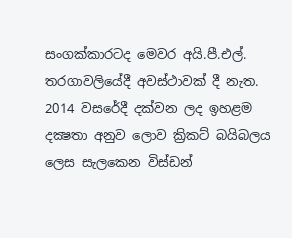සංගක්කාරටද මෙවර අයි.පී.එල්. තරගාවලියේදී අවස්ථාවක් දී නැත. 2014 වසරේදී දක්වන ලද ඉහළම දක්‍ෂතා අනුව ලොව ක්‍රිකට් බයිබලය ලෙස සැලකෙන විස්ඩන්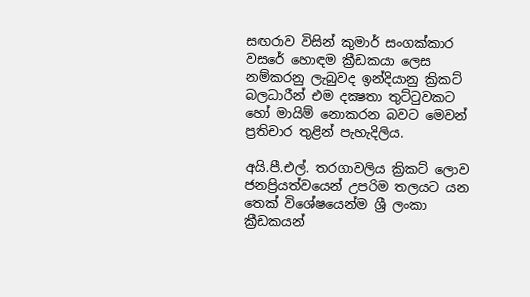සඟරාව විසින් කුමාර් සංගක්කාර වසරේ හොඳම ක්‍රීඩකයා ලෙස නම්කරනු ලැබුවද ඉන්දියානු ක්‍රිකට් බලධාරීන් එම දක්‍ෂතා තුට්ටුවකට හෝ මායිම් නොකරන බවට මෙවන් ප්‍රතිචාර තුළින් පැහැදිලිය.

අයි.පී.එල්. තරගාවලිය ක්‍රිකට් ලොව ජනප්‍රියත්වයෙන් උපරිම තලයට යන තෙක් විශේෂයෙන්ම ශ්‍රී ලංකා ක්‍රීඩකයන්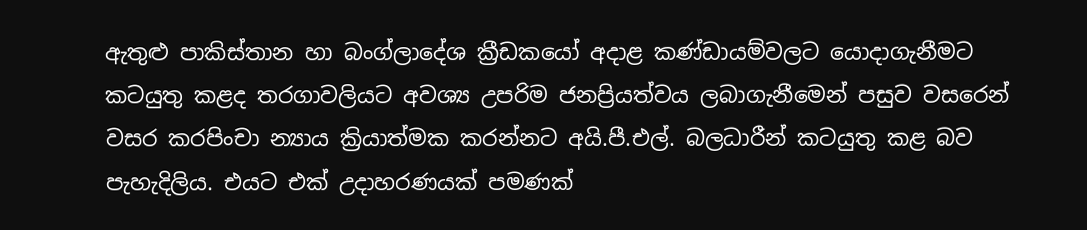ඇතුළු පාකිස්තාන හා බංග්ලාදේශ ක්‍රීඩකයෝ අදාළ කණ්ඩායම්වලට යොදාගැනීමට කටයුතු කළද තරගාවලියට අවශ්‍ය උපරිම ජනප්‍රියත්වය ලබාගැනීමෙන් පසුව වසරෙන් වසර කරපිංචා න්‍යාය ක්‍රියාත්මක කරන්නට අයි.පී.එල්. බලධාරීන් කටයුතු කළ බව පැහැදිලිය. එයට එක් උදාහරණයක් පමණක්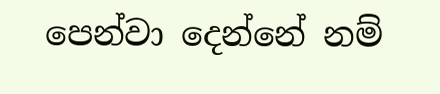පෙන්වා දෙන්නේ නම්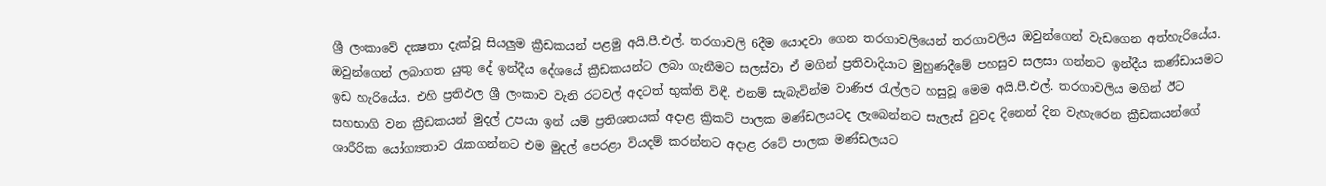ශ්‍රී ලංකාවේ දක්‍ෂතා දැක්වූ සියලුම ක්‍රීඩකයන් පළමු අයි.පී.එල්. තරගාවලි 6දීම යොදවා ගෙන තරගාවලියෙන් තරගාවලිය ඔවුන්ගෙන් වැඩගෙන අත්හැරියේය. ඔවුන්ගෙන් ලබාගත යුතු දේ ඉන්දීය දේශයේ ක්‍රීඩකයන්ට ලබා ගැනීමට සලස්වා ඒ මගින් ප්‍රතිවාදියාට මුහුණදීමේ පහසුව සලසා ගන්නට ඉන්දීය කණ්ඩායමට ඉඩ හැරියේය. එහි ප්‍රතිඵල ශ්‍රී ලංකාව වැනි රටවල් අදටත් භුක්ති විඳී. එනම් සැබැවින්ම වාණිජ රැල්ලට හසුවූ මෙම අයි.පී.එල්. තරගාවලිය මගින් ඊට සහභාගි වන ක්‍රීඩකයන් මුදල් උපයා ඉන් යම් ප්‍රතිශතයක් අදාළ ක්‍රිකට් පාලක මණ්ඩලයටද ලැබෙන්නට සැලැස් වුවද දිනෙන් දින වැහැරෙන ක්‍රීඩකයන්ගේ ශාරීරික යෝග්‍යතාව රැකගන්නට එම මුදල් පෙරළා වියදම් කරන්නට අදාළ රටේ පාලක මණ්ඩලයට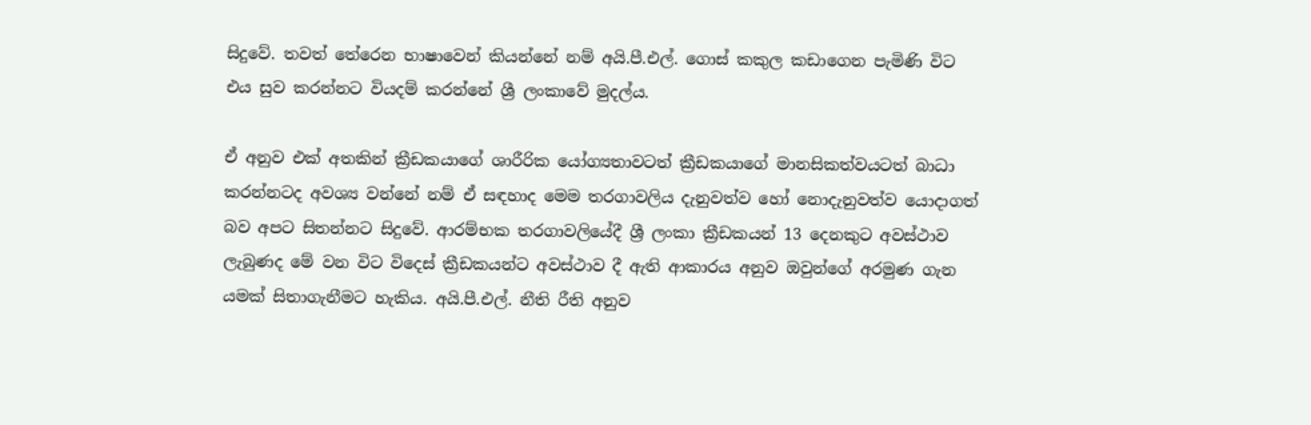සිදුවේ. තවත් තේරෙන භාෂාවෙන් කියන්නේ නම් අයි.පී.එල්. ගොස් කකුල කඩාගෙන පැමිණි විට එය සුව කරන්නට වියදම් කරන්නේ ශ්‍රී ලංකාවේ මුදල්ය.

ඒ අනුව එක් අතකින් ක්‍රීඩකයාගේ ශාරීරික යෝග්‍යතාවටත් ක්‍රීඩකයාගේ මානසිකත්වයටත් බාධා කරන්නටද අවශ්‍ය වන්නේ නම් ඒ සඳහාද මෙම තරගාවලිය දැනුවත්ව හෝ නොදැනුවත්ව යොදාගත් බව අපට සිතන්නට සිදුවේ. ආරම්භක තරගාවලියේදී ශ්‍රී ලංකා ක්‍රීඩකයන් 13 දෙනකුට අවස්ථාව ලැබුණද මේ වන විට විදෙස් ක්‍රීඩකයන්ට අවස්ථාව දී ඇති ආකාරය අනුව ඔවුන්ගේ අරමුණ ගැන යමක් සිතාගැනීමට හැකිය. අයි.පී.එල්. නීති රීති අනුව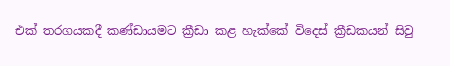එක් තරගයකදී කණ්ඩායමට ක්‍රීඩා කළ හැක්කේ විදෙස් ක්‍රීඩකයන් සිවු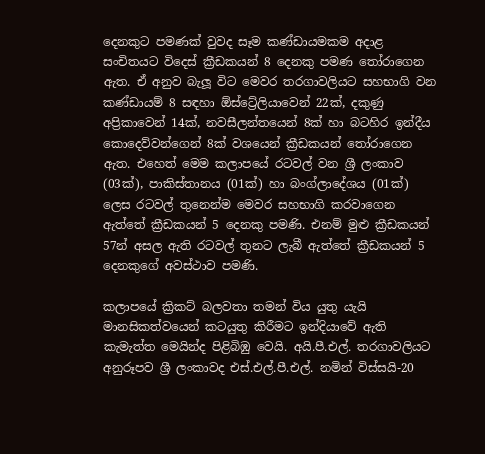දෙනකුට පමණක් වුවද සෑම කණ්ඩායමකම අදාළ සංචිතයට විදෙස් ක්‍රීඩකයන් 8 දෙනකු පමණ තෝරාගෙන ඇත. ඒ අනුව බැලූ විට මෙවර තරගාවලියට සහභාගි වන කණ්ඩායම් 8 සඳහා ඕස්ට්‍රේලියාවෙන් 22ක්, දකුණු අප්‍රිකාවෙන් 14ක්, නවසීලන්තයෙන් 8ක් හා බටහිර ඉන්දීය කොදෙව්වන්ගෙන් 8ක් වශයෙන් ක්‍රීඩකයන් තෝරාගෙන ඇත. එහෙත් මෙම කලාපයේ රටවල් වන ශ්‍රී ලංකාව (03ක්), පාකිස්තානය (01ක්) හා බංග්ලාදේශය (01ක්) ලෙස රටවල් තුනෙන්ම මෙවර සහභාගි කරවාගෙන ඇත්තේ ක්‍රීඩකයන් 5 දෙනකු පමණි. එනම් මුළු ක්‍රීඩකයන් 57න් අසල ඇති රටවල් තුනට ලැබී ඇත්තේ ක්‍රීඩකයන් 5 දෙනකුගේ අවස්ථාව පමණි.

කලාපයේ ක්‍රිකට් බලවතා තමන් විය යුතු යැයි මානසිකත්වයෙන් කටයුතු කිරීමට ඉන්දියාවේ ඇති කැමැත්ත මෙයින්ද පිළිබිඹු වෙයි. අයි.පී.එල්. තරගාවලියට අනුරූපව ශ්‍රී ලංකාවද එස්.එල්.පී.එල්. නමින් විස්සයි-20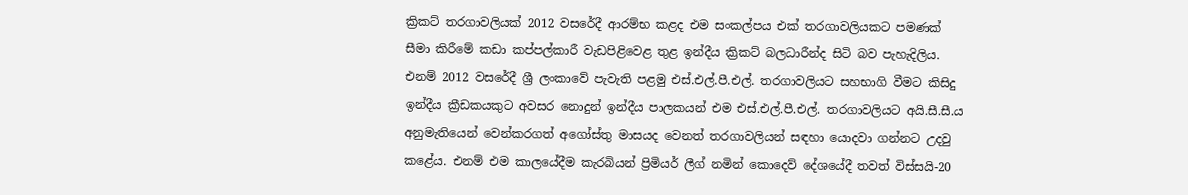ක්‍රිකට් තරගාවලියක් 2012 වසරේදී ආරම්භ කළද එම සංකල්පය එක් තරගාවලියකට පමණක් සීමා කිරීමේ කඩා කප්පල්කාරී වැඩපිළිවෙළ තුළ ඉන්දීය ක්‍රිකට් බලධාරීන්ද සිටි බව පැහැදිලිය. එනම් 2012 වසරේදී ශ්‍රී ලංකාවේ පැවැති පළමු එස්.එල්.පී.එල්. තරගාවලියට සහභාගි වීමට කිසිදු ඉන්දීය ක්‍රීඩකයකුට අවසර නොදුන් ඉන්දීය පාලකයන් එම එස්.එල්.පී.එල්. තරගාවලියට අයි.සී.සී.ය අනුමැතියෙන් වෙන්කරගත් අගෝස්තු මාසයද වෙනත් තරගාවලියන් සඳහා යොදවා ගන්නට උදවු කළේය. එනම් එම කාලයේදීම කැරබියන් ප්‍රිමියර් ලීග් නමින් කොදෙව් දේශයේදී තවත් විස්සයි-20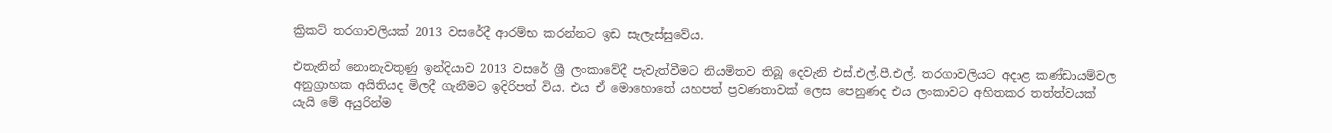ක්‍රිකට් තරගාවලියක් 2013 වසරේදී ආරම්භ කරන්නට ඉඩ සැලැස්සුවේය.

එතැනින් නොනැවතුණු ඉන්දියාව 2013 වසරේ ශ්‍රී ලංකාවේදී පැවැත්වීමට නියමිතව තිබූ දෙවැනි එස්.එල්.පී.එල්. තරගාවලියට අදාළ කණ්ඩායම්වල අනුග්‍රාහක අයිතියද මිලදී ගැනීමට ඉදිරිපත් විය. එය ඒ මොහොතේ යහපත් ප්‍රවණතාවක් ලෙස පෙනුණද එය ලංකාවට අහිතකර තත්ත්වයක් යැයි මේ අයුරින්ම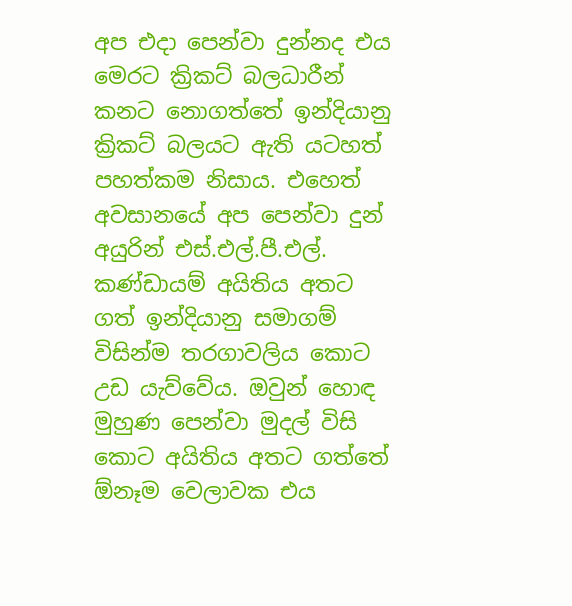අප එදා පෙන්වා දුන්නද එය මෙරට ක්‍රිකට් බලධාරීන් කනට නොගත්තේ ඉන්දියානු ක්‍රිකට් බලයට ඇති යටහත් පහත්කම නිසාය. එහෙත් අවසානයේ අප පෙන්වා දුන් අයුරින් එස්.එල්.පී.එල්. කණ්ඩායම් අයිතිය අතට ගත් ඉන්දියානු සමාගම් විසින්ම තරගාවලිය කොට උඩ යැව්වේය. ඔවුන් හොඳ මුහුණ පෙන්වා මුදල් විසි කොට අයිතිය අතට ගත්තේ ඕනෑම වෙලාවක එය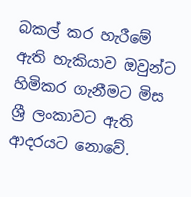බකල් කර හැරීමේ ඇති හැකියාව ඔවුන්ට හිමිකර ගැනීමට මිස ශ්‍රී ලංකාවට ඇති ආදරයට නොවේ.